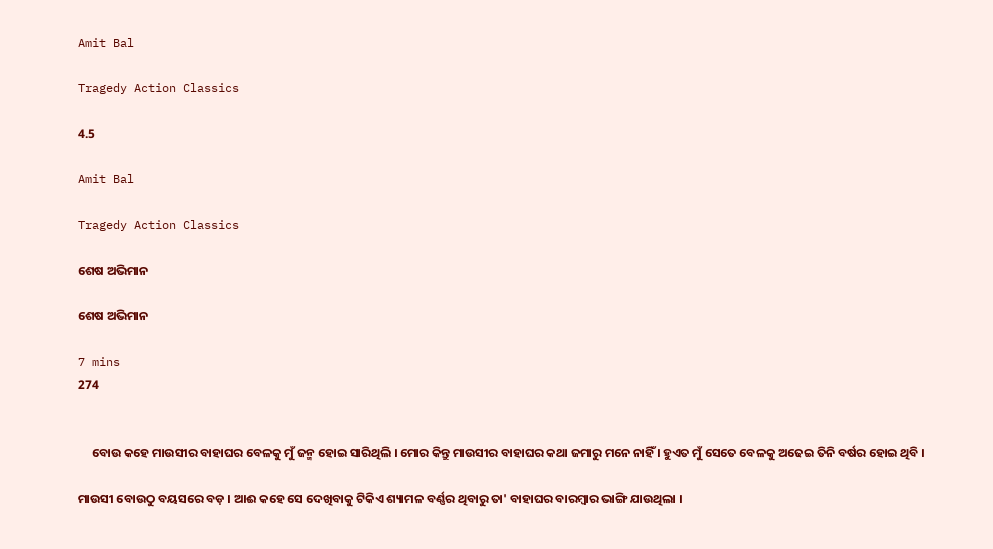Amit Bal

Tragedy Action Classics

4.5

Amit Bal

Tragedy Action Classics

ଶେଷ ଅଭିମାନ

ଶେଷ ଅଭିମାନ

7 mins
274


     ବୋଉ କହେ ମାଉସୀର ବାହାଘର ବେଳକୁ ମୁଁ ଜନ୍ମ ହୋଇ ସାରିଥିଲି । ମୋର କିନ୍ତୁ ମାଉସୀର ବାହାଘର କଥା ଜମାରୁ ମନେ ନାହିଁ । ହୁଏତ ମୁଁ ସେତେ ବେଳକୁ ଅଢେଇ ତିନି ବର୍ଷର ହୋଇ ଥିବି ।

ମାଉସୀ ବୋଉଠୁ ବୟସରେ ବଡ଼ । ଆଈ କହେ ସେ ଦେଖିବାକୁ ଟିକିଏ ଶ୍ୟାମଳ ବର୍ଣ୍ଣର ଥିବାରୁ ତା' ବାହାଘର ବାରମ୍ବାର ଭାଙ୍ଗି ଯାଉଥିଲା ।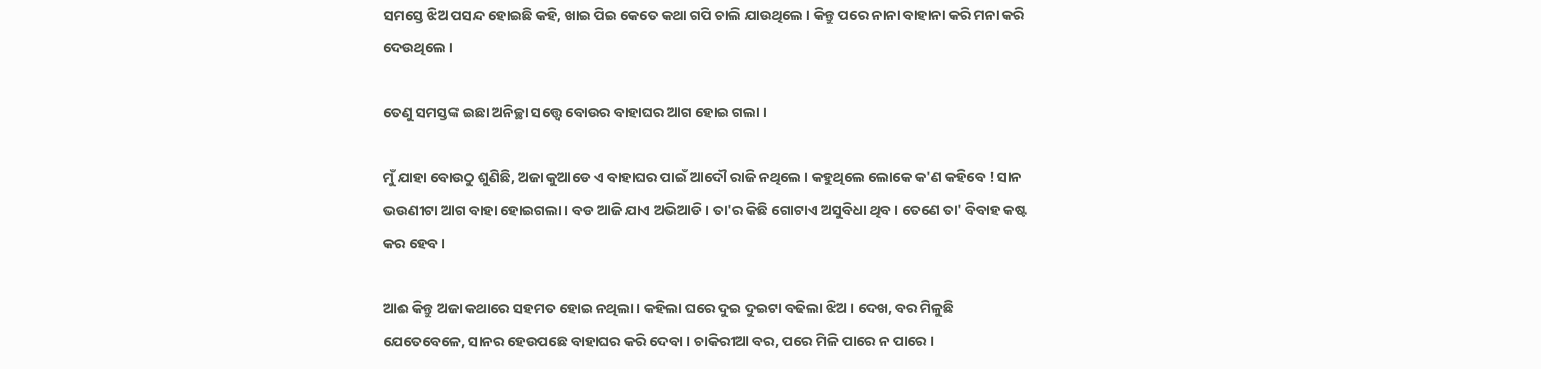ସମସ୍ତେ ଝିଅ ପସନ୍ଦ ହୋଇଛି କହି, ଖାଇ ପିଇ କେତେ କଥା ଗପି ଚାଲି ଯାଉଥିଲେ । କିନ୍ତୁ ପରେ ନାନା ବାହାନା କରି ମନା କରି ଦେଉଥିଲେ ।

ତେଣୁ ସମସ୍ତଙ୍କ ଇଛା ଅନିଚ୍ଛା ସତ୍ତ୍ୱେ ବୋଉର ବାହାଘର ଆଗ ହୋଇ ଗଲା ।

ମୁଁ ଯାହା ବୋଉଠୁ ଶୁଣିଛି, ଅଜା କୁଆଡେ ଏ ବାହାଘର ପାଇଁ ଆଦୌ ରାଜି ନଥିଲେ । କହୁଥିଲେ ଲୋକେ କ'ଣ କହିବେ ! ସାନ ଭଉଣୀଟା ଆଗ ବାହା ହୋଇଗଲା । ବଡ ଆଜି ଯାଏ ଅଭିଆଡି । ତା'ର କିଛି ଗୋଟାଏ ଅସୁବିଧା ଥିବ । ତେଣେ ତା' ବିବାହ କଷ୍ଟ କର ହେବ ।

ଆଈ କିନ୍ତୁ ଅଜା କଥାରେ ସହମତ ହୋଇ ନଥିଲା । କହିଲା ଘରେ ଦୁଇ ଦୁଇଟା ବଢିଲା ଝିଅ । ଦେଖ, ବର ମିଳୁଛି ଯେତେବେଳେ, ସାନର ହେଉପଛେ ବାହାଘର କରି ଦେବା । ଚାକିରୀଆ ବର, ପରେ ମିଳି ପାରେ ନ ପାରେ ।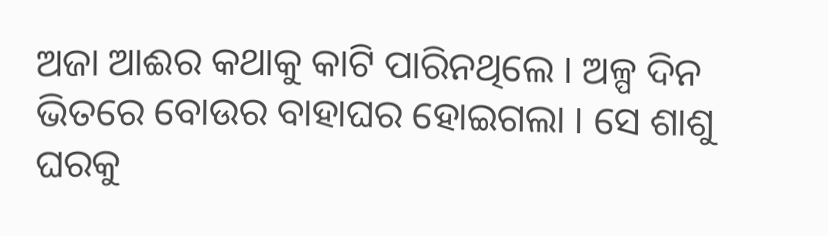ଅଜା ଆଈର କଥାକୁ କାଟି ପାରିନଥିଲେ । ଅଳ୍ପ ଦିନ ଭିତରେ ବୋଉର ବାହାଘର ହୋଇଗଲା । ସେ ଶାଶୁ ଘରକୁ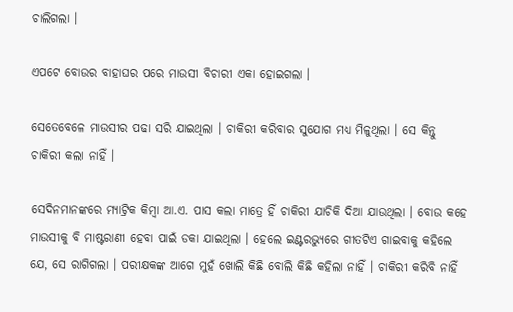ଚାଲିଗଲା ।

ଏପଟେ ବୋଉର ବାହାଘର ପରେ ମାଉସୀ ବିଚାରୀ ଏକା ହୋଇଗଲା ।

ସେତେବେଳେ ମାଉସୀର ପଢା ସରି ଯାଇଥିଲା । ଚାକିରୀ କରିବାର ସୁଯୋଗ ମଧ୍ୟ ମିଳୁଥିଲା । ସେ କିନ୍ତୁ ଚାକିରୀ କଲା ନାହିଁ ।

ସେଦିନମାନଙ୍କରେ ମ୍ୟାଟ୍ରିକ କିମ୍ବା ଆ.ଏ. ପାସ କଲା ମାତ୍ରେ ହିଁ ଚାକିରୀ ଯାଚିକି ଦିଆ ଯାଉଥିଲା । ବୋଉ କହେ ମାଉସୀକୁ ବି ମାଷ୍ଟରାଣୀ ହେବା ପାଇଁ ଡକା ଯାଇଥିଲା । ହେଲେ ଇଣ୍ଟରଭ୍ୟୁରେ ଗୀତଟିଏ ଗାଇବାକୁ କହିଲେ ଯେ, ସେ ରାଗିଗଲା । ପରୀକ୍ଷକଙ୍କ ଆଗେ ମୁହଁ ଖୋଲି କିଛି ବୋଲି କିଛି କହିଲା ନାହିଁ । ଚାକିରୀ କରିବି ନାହିଁ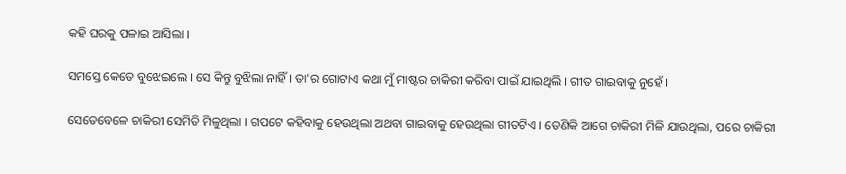କହି ଘରକୁ ପଳାଇ ଆସିଲା ।

ସମସ୍ତେ କେତେ ବୁଝେଇଲେ । ସେ କିନ୍ତୁ ବୁଝିଲା ନାହିଁ । ତା'ର ଗୋଟାଏ କଥା ମୁଁ ମାଷ୍ଟର ଚାକିରୀ କରିବା ପାଇଁ ଯାଇଥିଲି । ଗୀତ ଗାଇବାକୁ ନୁହେଁ ।

ସେତେବେଳେ ଚାକିରୀ ସେମିତି ମିଳୁଥିଲା । ଗପଟେ କହିବାକୁ ହେଉଥିଲା ଅଥବା ଗାଇବାକୁ ହେଉଥିଲା ଗୀତଟିଏ । ତେଣିକି ଆଗେ ଚାକିରୀ ମିଳି ଯାଉଥିଲା, ପରେ ଚାକିରୀ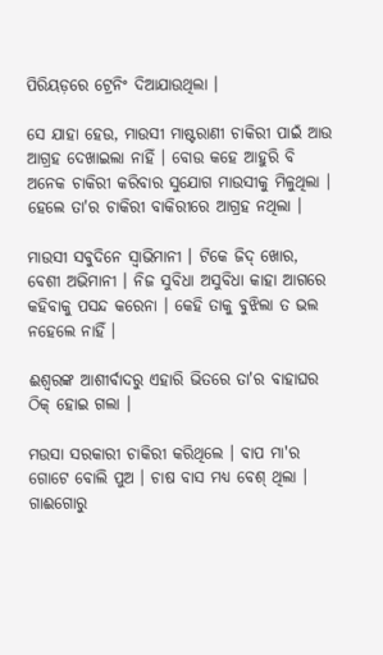ପିରିୟଡ଼ରେ ଟ୍ରେନିଂ ଦିଆଯାଉଥିଲା ।

ସେ ଯାହା ହେଉ, ମାଉସୀ ମାଷ୍ଟରାଣୀ ଚାକିରୀ ପାଇଁ ଆଉ ଆଗ୍ରହ ଦେଖାଇଲା ନାହିଁ । ବୋଉ କହେ ଆହୁରି ବି ଅନେକ ଚାକିରୀ କରିବାର ସୁଯୋଗ ମାଉସୀକୁ ମିଳୁଥିଲା । ହେଲେ ତା'ର ଚାକିରୀ ବାକିରୀରେ ଆଗ୍ରହ ନଥିଲା ।

ମାଉସୀ ସବୁଦିନେ ସ୍ଵାଭିମାନୀ । ଟିକେ ଜିଦ୍ ଖୋର, ବେଶୀ ଅଭିମାନୀ । ନିଜ ସୁବିଧା ଅସୁବିଧା କାହା ଆଗରେ କହିବାକୁ ପସନ୍ଦ କରେନା । କେହି ତାକୁ ବୁଝିଲା ତ ଭଲ ନହେଲେ ନାହିଁ ।

ଈଶ୍ଵରଙ୍କ ଆଶୀର୍ବାଦରୁ ଏହାରି ଭିତରେ ତା'ର ବାହାଘର ଠିକ୍ ହୋଇ ଗଲା ।

ମଉସା ସରକାରୀ ଚାକିରୀ କରିଥିଲେ । ବାପ ମା'ର ଗୋଟେ ବୋଲି ପୁଅ । ଚାଷ ବାସ ମଧ୍ୟ ବେଶ୍ ଥିଲା । ଗାଈଗୋରୁ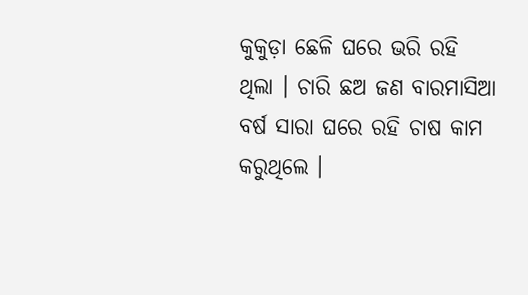କୁକୁଡ଼ା ଛେଳି ଘରେ ଭରି ରହି ଥିଲା । ଚାରି ଛଅ ଜଣ ବାରମାସିଆ ବର୍ଷ ସାରା ଘରେ ରହି ଚାଷ କାମ କରୁଥିଲେ ।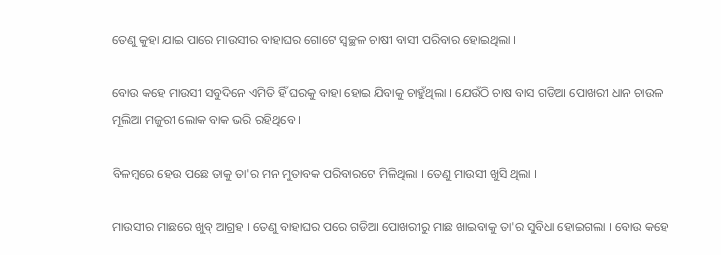ତେଣୁ କୁହା ଯାଇ ପାରେ ମାଉସୀର ବାହାଘର ଗୋଟେ ସ୍ୱଚ୍ଛଳ ଚାଷୀ ବାସୀ ପରିବାର ହୋଇଥିଲା ।

ବୋଉ କହେ ମାଉସୀ ସବୁଦିନେ ଏମିତି ହିଁ ଘରକୁ ବାହା ହୋଇ ଯିବାକୁ ଚାହୁଁଥିଲା । ଯେଉଁଠି ଚାଷ ବାସ ଗଡିଆ ପୋଖରୀ ଧାନ ଚାଉଳ ମୂଲିଆ ମଜୁରୀ ଲୋକ ବାକ ଭରି ରହିଥିବେ ।

ବିଳମ୍ବରେ ହେଉ ପଛେ ତାକୁ ତା'ର ମନ ମୁତାବକ ପରିବାରଟେ ମିଳିଥିଲା । ତେଣୁ ମାଉସୀ ଖୁସି ଥିଲା ।

ମାଉସୀର ମାଛରେ ଖୁବ୍ ଆଗ୍ରହ । ତେଣୁ ବାହାଘର ପରେ ଗଡିଆ ପୋଖରୀରୁ ମାଛ ଖାଇବାକୁ ତା'ର ସୁବିଧା ହୋଇଗଲା । ବୋଉ କହେ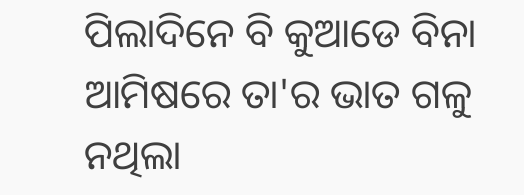ପିଲାଦିନେ ବି କୁଆଡେ ବିନା ଆମିଷରେ ତା'ର ଭାତ ଗଳୁ ନଥିଲା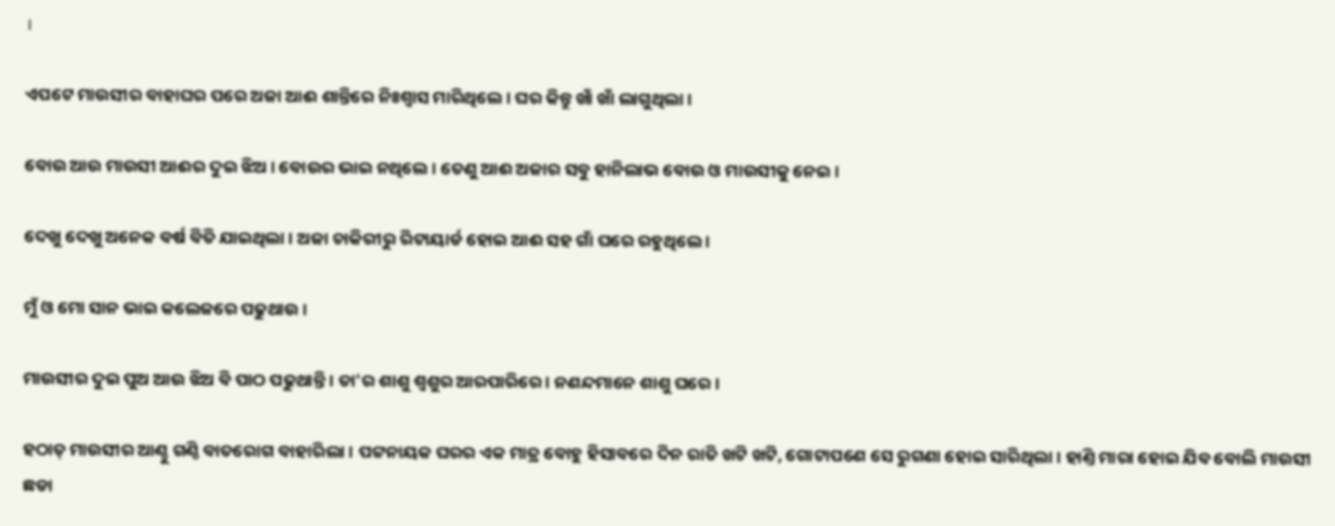।

ଏପଟେ ମାଉସୀର ବାହାଘର ପରେ ଅଜା ଆଈ ଶାନ୍ତିରେ ନିଃଶ୍ୱାସ ମାରିଥିଲେ । ଘର କିନ୍ତୁ ଖାଁ ଖାଁ ଲାଗୁଥିଲା ।

ବୋଉ ଆଉ ମାଉସୀ ଆଈର ଦୁଇ ଝିଅ । ବୋଉର ଭାଇ ନଥିଲେ । ତେଣୁ ଆଈ ଅଜାର ସବୁ ହାନିଲାଭ ବୋଉ ଓ ମାଉସୀକୁ ନେଇ ।

ଦେଖୁ ଦେଖୁ ଅନେକ ବର୍ଷ ବିତି ଯାଇଥିଲା । ଅଜା ଚାକିରୀରୁ ରିଟାୟାର୍ଡ ହୋଇ ଆଈ ସହ ଗାଁ ଘରେ ରହୁଥିଲେ ।

ମୁଁ ଓ ମୋ ସାନ ଭାଇ କଲେଜରେ ପଢୁଥାଉ ।

ମାଉସୀର ଦୁଇ ପୁଅ ଆଉ ଝିଅ ବି ପାଠ ପଢୁଥାନ୍ତି । ତା'ର ଶାଶୁ ଶ୍ୱଶୁର ଆରପାରିରେ । ନଣନ୍ଦମାନେ ଶାଶୁ ଘରେ ।

ହଠାତ୍ ମାଉସୀର ଆଣ୍ଠୁ ଗଣ୍ଠି ବାତରୋଗ ବାହାରିଲା । ପଟ୍ଟନାୟକ ଘରର ଏକ ମାତ୍ର ବୋହୁ ହିସାବରେ ଦିନ ରାତି ଖଟି ଖଟି, ଗୋଟାପଣେ ସେ ରୁଗଣା ହୋଇ ସାରିଥିଲା । ହାଣ୍ତି ମାରା ହୋଇ ଯିବ ବୋଲି ମାଉସୀ ଛଡା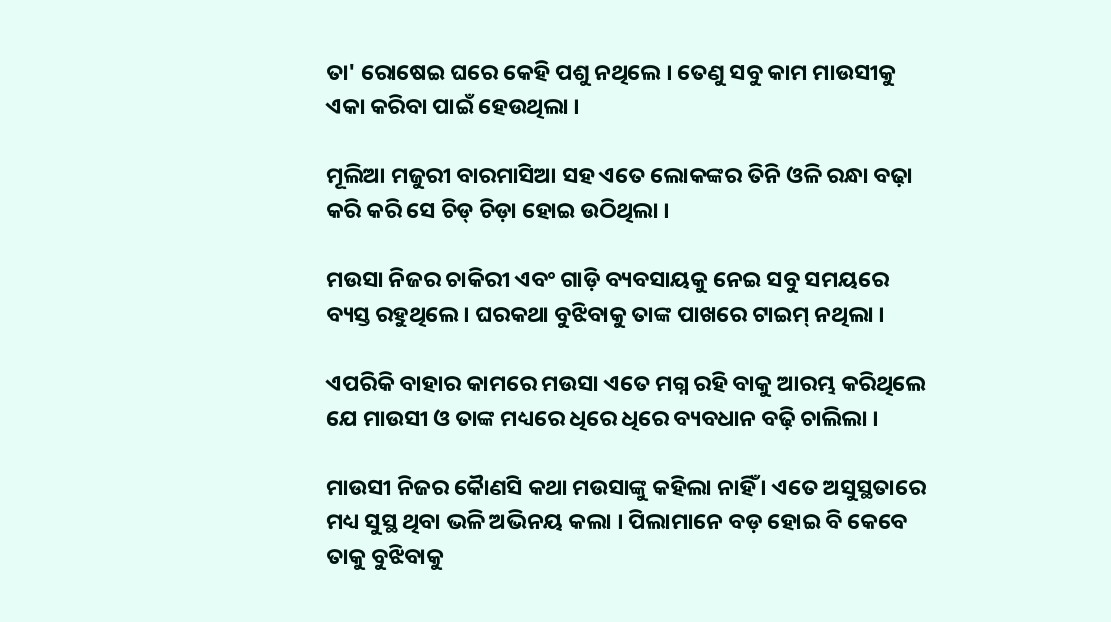ତା' ରୋଷେଇ ଘରେ କେହି ପଶୁ ନଥିଲେ । ତେଣୁ ସବୁ କାମ ମାଉସୀକୁ ଏକା କରିବା ପାଇଁ ହେଉଥିଲା ।

ମୂଲିଆ ମଜୁରୀ ବାରମାସିଆ ସହ ଏତେ ଲୋକଙ୍କର ତିନି ଓଳି ରନ୍ଧା ବଢ଼ା କରି କରି ସେ ଚିଡ୍ ଚିଡ଼ା ହୋଇ ଉଠିଥିଲା ।

ମଉସା ନିଜର ଚାକିରୀ ଏବଂ ଗାଡ଼ି ବ୍ୟବସାୟକୁ ନେଇ ସବୁ ସମୟରେ ବ୍ୟସ୍ତ ରହୁଥିଲେ । ଘରକଥା ବୁଝିବାକୁ ତାଙ୍କ ପାଖରେ ଟାଇମ୍ ନଥିଲା ।

ଏପରିକି ବାହାର କାମରେ ମଉସା ଏତେ ମଗ୍ନ ରହି ବାକୁ ଆରମ୍ଭ କରିଥିଲେ ଯେ ମାଉସୀ ଓ ତାଙ୍କ ମଧ୍ୟରେ‌ ଧିରେ ଧିରେ ବ୍ୟବଧାନ ବଢ଼ି ଚାଲିଲା ।

ମାଉସୀ ନିଜର କୈାଣସି କଥା ମଉସାଙ୍କୁ କହିଲା ନାହିଁ । ଏତେ ଅସୁସ୍ଥତାରେ ମଧ୍ୟ ସୁସ୍ଥ ଥିବା ଭଳି ଅଭିନୟ କଲା । ପିଲାମାନେ ବଡ଼ ହୋଇ ବି କେବେ ତାକୁ ବୁଝିବାକୁ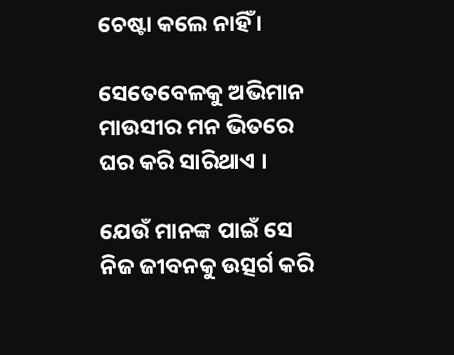ଚେଷ୍ଟା କଲେ ନାହିଁ ।

ସେତେବେଳକୁ ଅଭିମାନ ମାଉସୀର ମନ ଭିତରେ ଘର କରି ସାରିଥାଏ ।

ଯେଉଁ ମାନଙ୍କ ପାଇଁ ସେ ନିଜ ଜୀବନକୁ ଉତ୍ସର୍ଗ କରି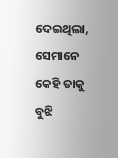ଦେଇଥିଲା, ସେମାନେ କେହି ତାକୁ ବୁଝି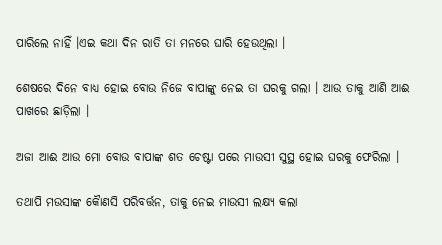ପାରିଲେ ନାହିଁ ।ଏଇ କଥା ଦିନ ରାତି ତା ମନରେ ଘାରି ହେଉଥିଲା ।

ଶେଷରେ ଦିନେ ବାଧ୍ୟ ହୋଇ ବୋଉ ନିଜେ ବାପାଙ୍କୁ ନେଇ ତା ଘରକୁ ଗଲା । ଆଉ ତାକୁ ଆଣି ଆଈ ପାଖରେ ଛାଡ଼ିଲା ।

ଅଜା ଆଈ ଆଉ ମୋ ବୋଉ ବାପାଙ୍କ ଶତ ଚେଷ୍ଟା ପରେ ମାଉସୀ ସୁସ୍ଥ ହୋଇ ଘରକୁ ଫେରିଲା ।

ତଥାପି ମଉସାଙ୍କ କୈାଣସି ପରିବର୍ତ୍ତନ, ତାକୁ ନେଇ ମାଉସୀ ଲକ୍ଷ୍ୟ କଲା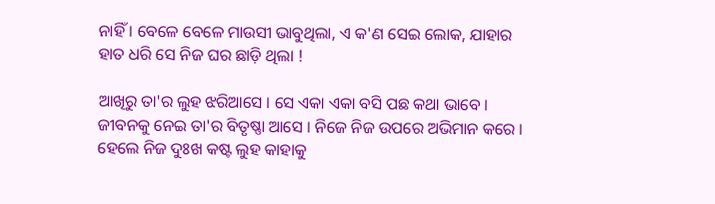ନାହିଁ । ବେଳେ ବେଳେ ମାଉସୀ ଭାବୁଥିଲା, ଏ କ'ଣ ସେଇ ଲୋକ, ଯାହାର ହାତ ଧରି ସେ ନିଜ ଘର ଛାଡ଼ି ଥିଲା !

ଆଖିରୁ ତା'ର ଲୁହ ଝରିଆସେ । ସେ ଏକା ଏକା ବସି ପଛ କଥା ଭାବେ । ଜୀବନକୁ ନେଇ ତା'ର ବିତୃଷ୍ଣା ଆସେ । ନିଜେ ନିଜ ଉପରେ ଅଭିମାନ କରେ । ହେଲେ ନିଜ ଦୁଃଖ କଷ୍ଟ ଲୁହ କାହାକୁ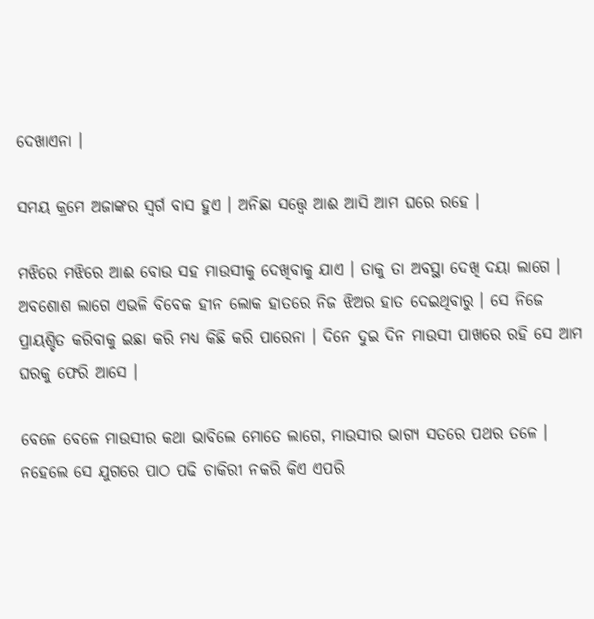ଦେଖାଏନା ।

ସମୟ କ୍ରମେ ଅଜାଙ୍କର ସ୍ୱର୍ଗ ବାସ ହୁଏ । ଅନିଛା ସତ୍ତ୍ୱେ ଆଈ ଆସି ଆମ ଘରେ ରହେ ।

ମଝିରେ ମଝିରେ ଆଈ ବୋଉ ସହ ମାଉସୀକୁ ଦେଖିବାକୁ ଯାଏ । ତାକୁ ତା ଅବସ୍ଥା ଦେଖି ଦୟା ଲାଗେ । ଅବଶୋଶ ଲାଗେ ଏଭଳି ବିବେକ ହୀନ ଲୋକ ହାତରେ ନିଜ ଝିଅର ହାତ ଦେଇଥିବାରୁ । ସେ ନିଜେ ପ୍ରାୟଶ୍ଚିତ କରିବାକୁ ଇଛା କରି ମଧ୍ୟ କିଛି କରି ପାରେନା । ଦିନେ ଦୁଇ ଦିନ ମାଉସୀ ପାଖରେ ରହି ସେ ଆମ ଘରକୁ ଫେରି ଆସେ ।

ବେଳେ ବେଳେ ମାଉସୀର କଥା ଭାବିଲେ ମୋତେ ଲାଗେ, ମାଉସୀର ଭାଗ୍ୟ ସତରେ ପଥର ତଳେ । ନହେଲେ ସେ ଯୁଗରେ ପାଠ ପଢି ଚାକିରୀ ନକରି କିଏ ଏପରି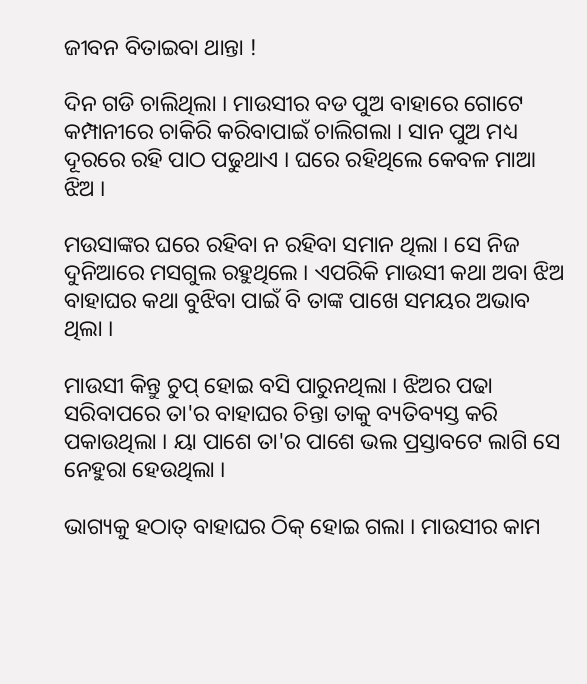ଜୀବନ ବିତାଇବା ଥାନ୍ତା !

ଦିନ ଗଡି ଚାଲିଥିଲା । ମାଉସୀର ବଡ ପୁଅ ବାହାରେ ଗୋଟେ କମ୍ପାନୀରେ ଚାକିରି କରିବାପାଇଁ ଚାଲିଗଲା । ସାନ ପୁଅ ମଧ୍ୟ ଦୂରରେ ରହି ପାଠ ପଢୁଥାଏ । ଘରେ ରହିଥିଲେ କେବଳ ମାଆ ଝିଅ ।

ମଉସାଙ୍କର ଘରେ ରହିବା ନ ରହିବା ସମାନ ଥିଲା । ସେ ନିଜ ଦୁନିଆରେ ମସଗୁଲ ରହୁଥିଲେ । ଏପରିକି ମାଉସୀ କଥା ଅବା ଝିଅ ବାହାଘର କଥା ବୁଝିବା ପାଇଁ ବି ତାଙ୍କ ପାଖେ ସମୟର ଅଭାବ ଥିଲା ।

ମାଉସୀ କିନ୍ତୁ ଚୁପ୍ ହୋଇ ବସି ପାରୁନଥିଲା । ଝିଅର ପଢା ସରିବାପରେ ତା'ର ବାହାଘର ଚିନ୍ତା ତାକୁ ବ୍ୟତିବ୍ୟସ୍ତ କରି ପକାଉଥିଲା । ୟା ପାଶେ ତା'ର ପାଶେ ଭଲ ପ୍ରସ୍ତାବଟେ ଲାଗି ସେ ନେହୁରା ହେଉଥିଲା ।

ଭାଗ୍ୟକୁ ହଠାତ୍ ବାହାଘର ଠିକ୍ ହୋଇ ଗଲା । ମାଉସୀର କାମ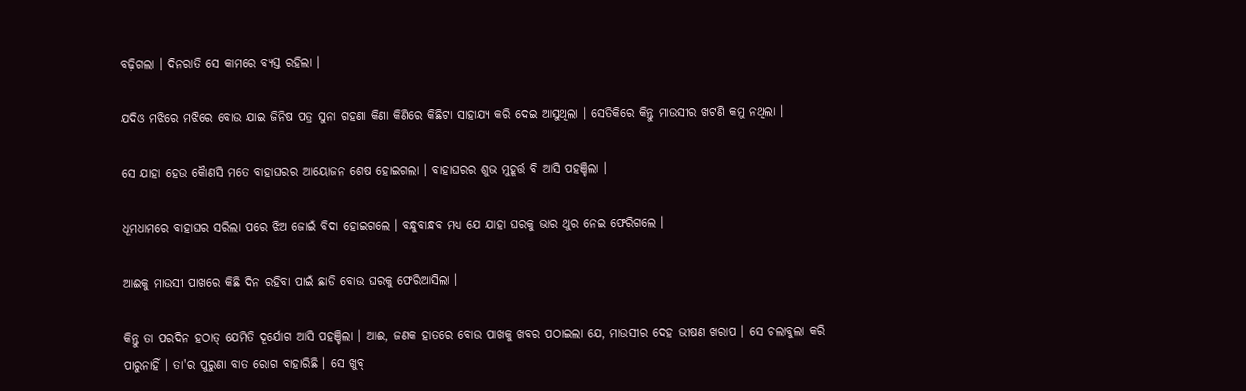ବଢ଼ିଗଲା । ଦିନରାତି ସେ କାମରେ ବ୍ୟସ୍ତ ରହିଲା ।

ଯଦିଓ ମଝିରେ ମଝିରେ ବୋଉ ଯାଇ ଜିନିଷ ପତ୍ର ସୁନା ଗହଣା କିଣା କିଣିରେ କିଛିଟା ସାହାଯ୍ୟ କରି ଦେଇ ଆସୁଥିଲା । ସେତିକିରେ କିନ୍ତୁ ମାଉସୀର ଖଟଣି କମୁ ନଥିଲା ।

ସେ ଯାହା ହେଉ କୈାଣସି ମତେ ବାହାଘରର ଆୟୋଜନ ଶେଷ ହୋଇଗଲା । ବାହାଘରର ଶୁଭ ମୁହୂର୍ତ୍ତ ବି ଆସି ପହଞ୍ଚିଲା ।

ଧୂମଧାମରେ ବାହାଘର ସରିଲା ପରେ ଝିଅ ଜୋଇଁ ବିଦା ହୋଇଗଲେ । ବନ୍ଧୁବାନ୍ଧବ ମଧ୍ୟ ଯେ ଯାହା ଘରକୁ ଭାର ଥୁର ନେଇ ଫେରିଗଲେ ।

ଆଈକୁ ମାଉସୀ ପାଖରେ କିଛି ଦିନ ରହିବା ପାଇଁ ଛାଡି ବୋଉ ଘରକୁ ଫେରିଆସିଲା ।

କିନ୍ତୁ ତା ପରଦିନ ହଠାତ୍ ଯେମିତି ଦୂର୍ଯୋଗ ଆସି ପହଞ୍ଚିଲା । ଆଈ, ଜଣକ ହାତରେ ବୋଉ ପାଖକୁ ଖବର ପଠାଇଲା ଯେ, ମାଉସୀର ଦେହ ଭୀଷଣ ଖରାପ । ସେ ଚଲାବୁଲା କରି ପାରୁନାହିଁ । ତା'ର ପୁରୁଣା ବାତ ରୋଗ ବାହାରିଛି । ସେ ଖୁବ୍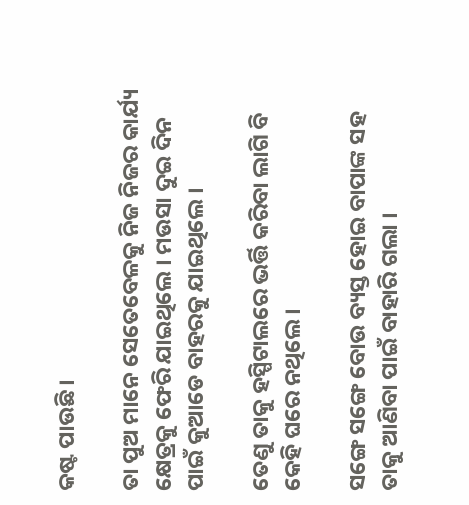କଷ୍ଟ ପାଉଛି ।

ତା ପୁଅ ମାନେ ସେତେବେଳକୁ ନିଜ ନିଜର କାର୍ଯ୍ୟ କ୍ଷେତ୍ରକୁ ଫେରି ଯାଇଥିଲେ । ମଉସା ଦୁଇ ଦିନ ପାଇଁ କୁଆଡେ ବାହରକୁ ଯାଇଥିଲେ ।

ତେଣୁ ତାକୁ ହସ୍ପିଟାଲରେ ଭର୍ତ୍ତି କରିବା ଲାଗି ବି କେହି ଘରେ ନଥିଲେ ।

ସଙ୍ଗେ ସଙ୍ଗେ ବୋଉ ବ୍ୟସ୍ତ ହୋଇ ବାପାଙ୍କ ସହ ତାକୁ ଆଣିବା ପାଇଁ ବାହାରି ଗଲା ।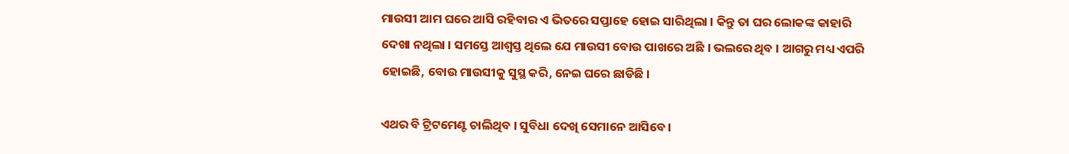ମାଉସୀ ଆମ ଘରେ ଆସି ରହିବାର ଏ ଭିତରେ ସପ୍ତାହେ ହୋଇ ସାରିଥିଲା । କିନ୍ତୁ ତା ଘର ଲୋକଙ୍କ କାହାରି ଦେଖା ନଥିଲା । ସମସ୍ତେ ଆଶ୍ୱସ୍ତ ଥିଲେ ଯେ ମାଉସୀ ବୋଉ ପାଖରେ ଅଛି । ଭଲରେ ଥିବ । ଆଗରୁ ମଧ୍ୟ ଏପରି ହୋଇଛି, ବୋଉ ମାଉସୀକୁ ସୁସ୍ଥ କରି, ନେଇ ଘରେ ଛାଡିଛି ।

ଏଥର ବି ଟ୍ରିଟମେଣ୍ଟ ଚାଲିଥିବ । ସୁବିଧା ଦେଖି ସେମାନେ ଆସିବେ ।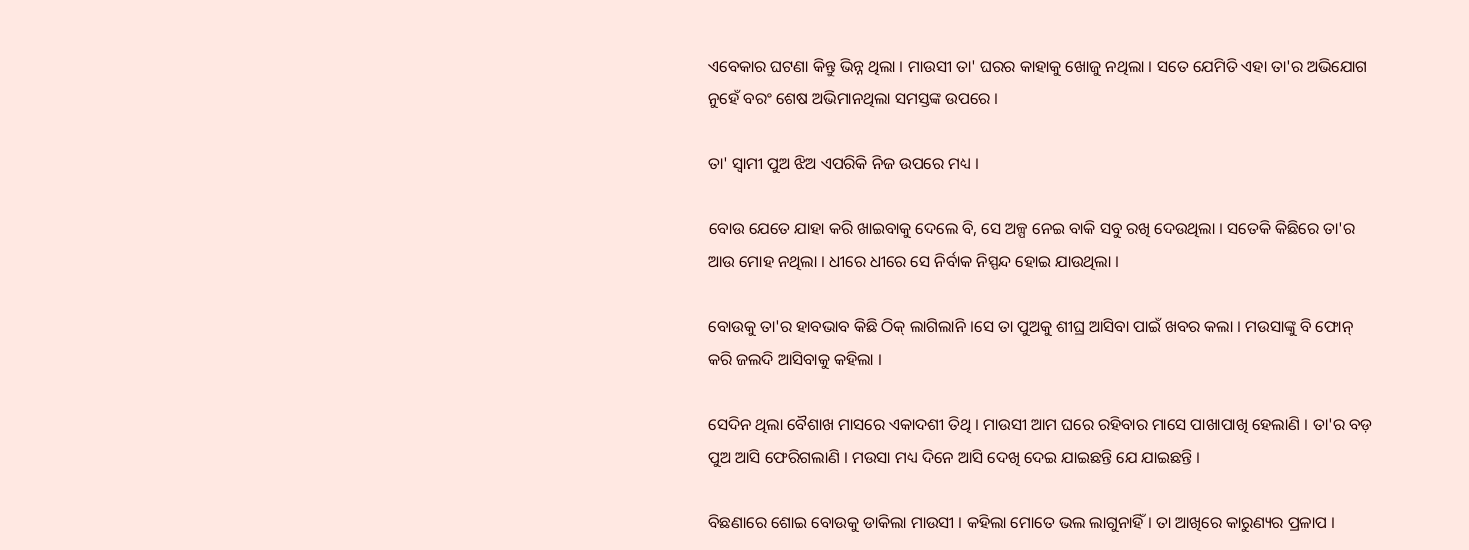ଏବେକାର ଘଟଣା କିନ୍ତୁ ଭିନ୍ନ ଥିଲା । ମାଉସୀ ତା' ଘରର କାହାକୁ ଖୋଜୁ ନଥିଲା । ସତେ ଯେମିତି ଏହା ତା'ର ଅଭିଯୋଗ ନୁହେଁ ବରଂ ଶେଷ ଅଭିମାନଥିଲା ସମସ୍ତଙ୍କ ଉପରେ ।

ତା' ସ୍ୱାମୀ ପୁଅ ଝିଅ ଏପରିକି ନିଜ ଉପରେ ମଧ୍ୟ ।

ବୋଉ ଯେତେ ଯାହା କରି ଖାଇବାକୁ ଦେଲେ ବି, ସେ ଅଳ୍ପ ନେଇ ବାକି ସବୁ ରଖି ଦେଉଥିଲା । ସତେକି କିଛିରେ ତା'ର ଆଉ ମୋହ ନଥିଲା । ଧୀରେ ଧୀରେ ସେ ନିର୍ବାକ ନିସ୍ପନ୍ଦ ହୋଇ ଯାଉଥିଲା ।

ବୋଉକୁ ତା'ର ହାବଭାବ କିଛି ଠିକ୍ ଲାଗିଲାନି ।ସେ ତା ପୁଅକୁ ଶୀଘ୍ର ଆସିବା ପାଇଁ ଖବର କଲା । ମଉସାଙ୍କୁ ବି ଫୋନ୍ କରି ଜଲଦି ଆସିବାକୁ କହିଲା ।

ସେଦିନ ଥିଲା ବୈଶାଖ ମାସରେ ଏକାଦଶୀ ତିଥି । ମାଉସୀ ଆମ ଘରେ ରହିବାର ମାସେ ପାଖାପାଖି ହେଲାଣି । ତା'ର ବଡ଼ ପୁଅ ଆସି ଫେରିଗଲାଣି । ମଉସା ମଧ୍ୟ ଦିନେ ଆସି ଦେଖି ଦେଇ ଯାଇଛନ୍ତି ଯେ ଯାଇଛନ୍ତି ।

ବିଛଣାରେ ଶୋଇ ବୋଉକୁ ଡାକିଲା ମାଉସୀ । କହିଲା ମୋତେ ଭଲ ଲାଗୁନାହିଁ । ତା ଆଖିରେ କାରୁଣ୍ୟର ପ୍ରଳାପ ।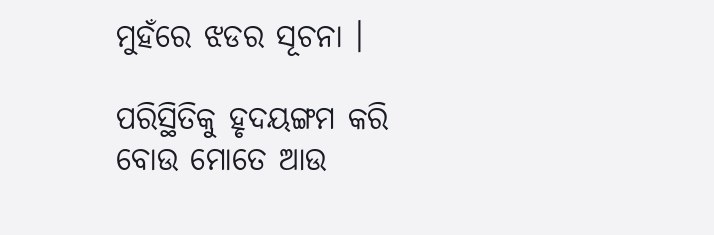ମୁହଁରେ ଝଡର ସୂଚନା ।

ପରିସ୍ଥିତିକୁ ହୃଦୟଙ୍ଗମ କରି ବୋଉ ମୋତେ ଆଉ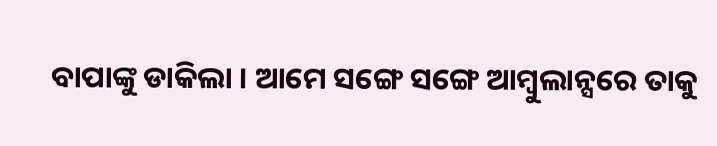ବାପାଙ୍କୁ ଡାକିଲା । ଆମେ ସଙ୍ଗେ ସଙ୍ଗେ ଆମ୍ବୁଲାନ୍ସରେ ତାକୁ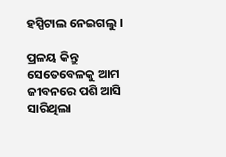ହସ୍ପିଟାଲ ନେଇଗଲୁ ।

ପ୍ରଳୟ କିନ୍ତୁ ସେତେବେଳକୁ ଆମ ଜୀବନରେ ପଶି ଆସି ସାରିଥିଲା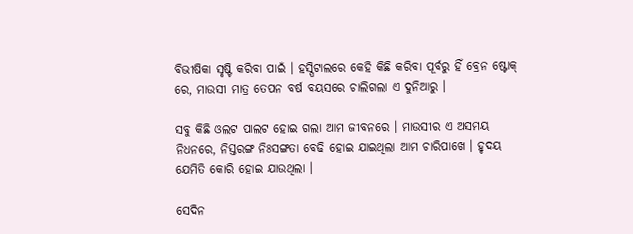ବିଭୀଷିକା ସୃଷ୍ଟି କରିବା ପାଇଁ । ହସ୍ପିଟାଲରେ କେହି କିଛି କରିବା ପୂର୍ବରୁ ହିଁ ବ୍ରେନ ଷ୍ଟୋକ୍ ରେ, ମାଉସୀ ମାତ୍ର ତେପନ ବର୍ଷ ବୟସରେ ଚାଲିଗଲା ଏ ଦୁନିଆରୁ ।

ସବୁ କିଛି ଓଲଟ ପାଲଟ ହୋଇ ଗଲା ଆମ ଜୀବନରେ । ମାଉସୀର ଏ ଅସମୟ ନିଧନରେ, ନିସ୍ତରଙ୍ଗ ନିଃସଙ୍ଗତା ବେଢି ହୋଇ ଯାଇଥିଲା ଆମ ଚାରିପାଖେ । ହୃଦୟ ଯେମିତି କୋରି ହୋଇ ଯାଉଥିଲା ।

ସେଦିନ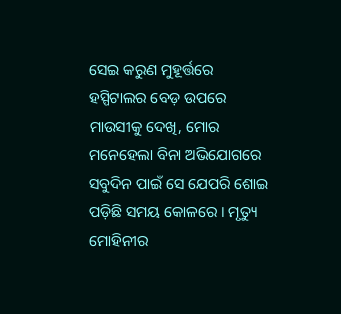ସେଇ କରୁଣ ମୁହୂର୍ତ୍ତରେ ହସ୍ପିଟାଲର ବେଡ଼ ଉପରେ ମାଉସୀକୁ ଦେଖି, ମୋର ମନେହେଲା ବିନା ଅଭିଯୋଗରେ ସବୁଦିନ ପାଇଁ ସେ ଯେପରି ଶୋଇ ପଡ଼ିଛି ସମୟ କୋଳରେ । ମୃତ୍ୟୁ ମୋହିନୀର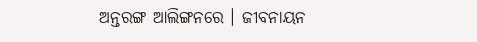ଅନ୍ତରଙ୍ଗ ଆଲିଙ୍ଗନରେ । ଜୀବନାୟନ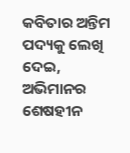କବିତାର ଅନ୍ତିମ ପଦ୍ୟକୁ ଲେଖି ଦେଇ, ଅଭିମାନର ଶେଷହୀନ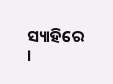ସ୍ୟାହିରେ ।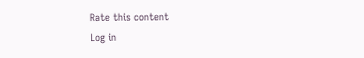Rate this content
Log in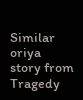Similar oriya story from Tragedy